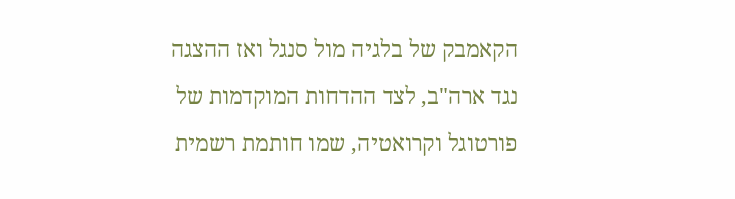הקאמבק של בלגיה מול סנגל ואז ההצגה נגד ארה"ב, לצד ההדחות המוקדמות של פורטוגל וקרואטיה, שמו חותמת רשמית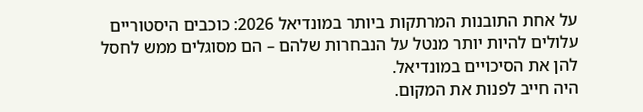על אחת התובנות המרתקות ביותר במונדיאל 2026: כוכבים היסטוריים עלולים להיות יותר מנטל על הנבחרות שלהם – הם מסוגלים ממש לחסל להן את הסיכויים במונדיאל.
היה חייב לפנות את המקום.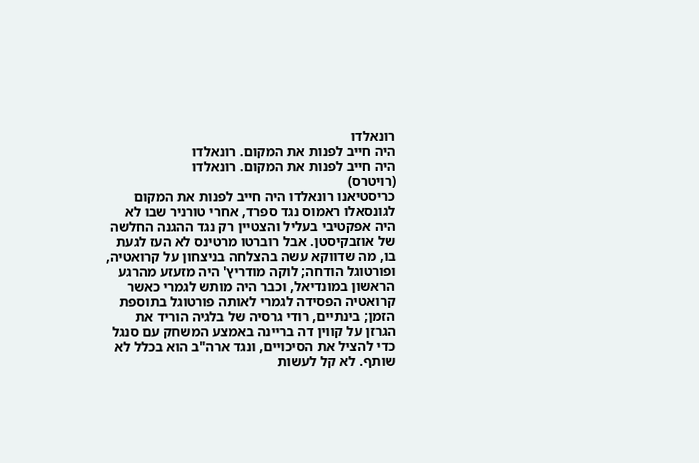רונאלדו
היה חייב לפנות את המקום. רונאלדו
היה חייב לפנות את המקום. רונאלדו
(רויטרס)
כריסטיאנו רונאלדו היה חייב לפנות את המקום לגונסאלו ראמוס נגד ספרד, אחרי טורניר שבו לא היה אפקטיבי בעליל והצטיין רק נגד ההגנה החלשה של אוזבקיסטן. אבל רוברטו מרטינס לא העז לגעת בו, מה שדווקא עשה בהצלחה בניצחון על קרואטיה, ופורטוגל הודחה; לוקה מודריץ' היה מזעזע מהרגע הראשון במונדיאל, וכבר היה מותש לגמרי כאשר קרואטיה הפסידה לגמרי לאותה פורטוגל בתוספת הזמן; בינתיים, רודי גרסיה של בלגיה הוריד את הגרזן על קווין דה בריינה באמצע המשחק עם סנגל כדי להציל את הסיכויים, ונגד ארה"ב הוא בכלל לא שותף. לא קל לעשות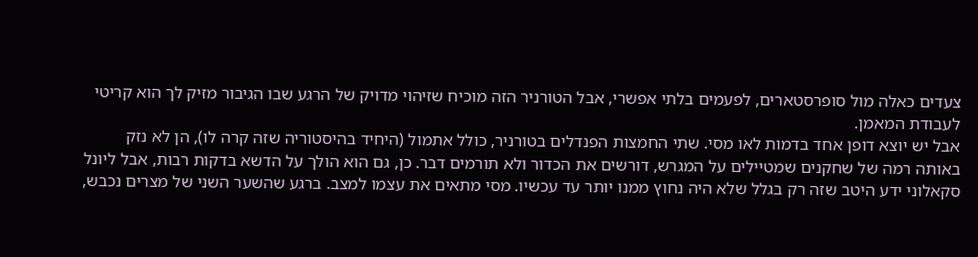צעדים כאלה מול סופרסטארים, לפעמים בלתי אפשרי, אבל הטורניר הזה מוכיח שזיהוי מדויק של הרגע שבו הגיבור מזיק לך הוא קריטי לעבודת המאמן.
אבל יש יוצא דופן אחד בדמות לאו מסי. שתי החמצות הפנדלים בטורניר, כולל אתמול (היחיד בהיסטוריה שזה קרה לו), הן לא נזק באותה רמה של שחקנים שמטיילים על המגרש, דורשים את הכדור ולא תורמים דבר. כן, גם הוא הולך על הדשא בדקות רבות, אבל ליונל סקאלוני ידע היטב שזה רק בגלל שלא היה נחוץ ממנו יותר עד עכשיו. מסי מתאים את עצמו למצב. ברגע שהשער השני של מצרים נכבש,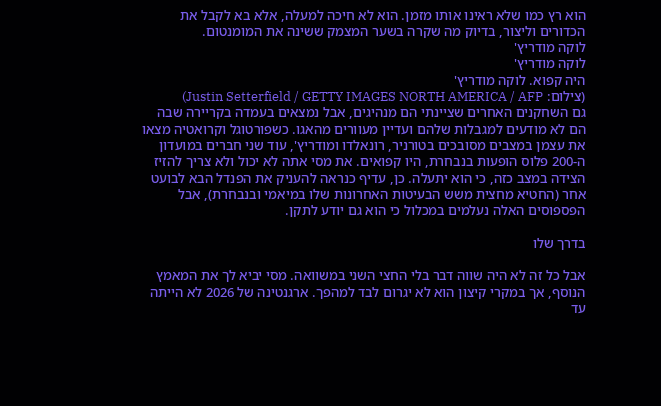הוא רץ כמו שלא ראינו אותו מזמן. הוא לא חיכה למעלה, אלא בא לקבל את הכדורים וליצור, בדיוק מה שקרה בשער המצמק ששינה את המומנטום.
לוקה מודריץ'
לוקה מודריץ'
היה קפוא. לוקה מודריץ'
(צילום: Justin Setterfield / GETTY IMAGES NORTH AMERICA / AFP)
גם השחקנים האחרים שציינתי הם מנהיגים, אבל נמצאים בעמדה בקריירה שבה הם לא מודעים למגבלות שלהם ועדיין מעוורים מהאגו. כשפורטוגל וקרואטיה מצאו את עצמן במצבים מסובכים בטורניר, רונאלדו ומודריץ', עוד שני חברים במועדון ה-200 פלוס הופעות בנבחרת, היו קפואים. את מסי אתה לא יכול ולא צריך להזיז הצידה במצב כזה, כי הוא יתעלה. כן, עדיף כנראה להעניק את הפנדל הבא לבועט אחר (החטיא מחצית משש הבעיטות האחרונות שלו במיאמי ובנבחרת), אבל הפספוסים האלה נעלמים במכלול כי הוא גם יודע לתקן.

בדרך שלו

אבל כל זה לא היה שווה דבר בלי החצי השני במשוואה. מסי יביא לך את המאמץ הנוסף, אך במקרי קיצון הוא לא יגרום לבד למהפך. ארגנטינה של 2026 לא הייתה עד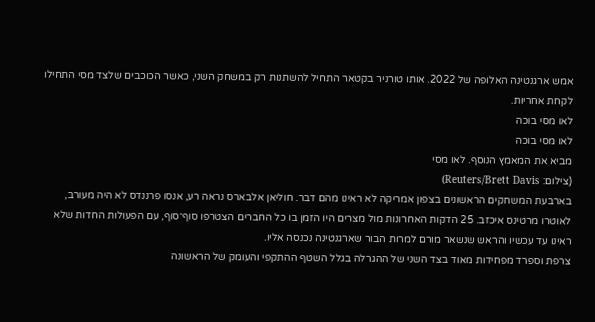אמש ארגנטינה האלופה של 2022. אותו טורניר בקטאר התחיל להשתנות רק במשחק השני, כאשר הכוכבים שלצד מסי התחילו לקחת אחריות.
לאו מסי בוכה
לאו מסי בוכה
מביא את המאמץ הנוסף. לאו מסי
(צילום: Reuters/Brett Davis)
בארבעת המשחקים הראשונים בצפון אמריקה לא ראינו מהם דבר. חוליאן אלבארס נראה רע, אנסו פרננדס לא היה מעורב, לאוטרו מרטינס איכזב. 25 הדקות האחרונות מול מצרים היו הזמן בו כל החברים הצטרפו סוף־סוף, עם הפעולות החדות שלא ראינו עד עכשיו והראש שנשאר מורם למרות הבור שארגנטינה נכנסה אליו.
צרפת וספרד מפחידות מאוד בצד השני של ההגרלה בגלל השטף ההתקפי והעומק של הראשונה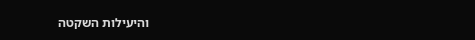והיעילות השקטה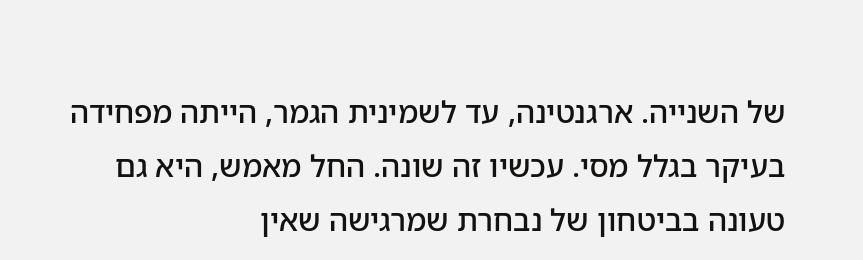של השנייה. ארגנטינה, עד לשמינית הגמר, הייתה מפחידה בעיקר בגלל מסי. עכשיו זה שונה. החל מאמש, היא גם טעונה בביטחון של נבחרת שמרגישה שאין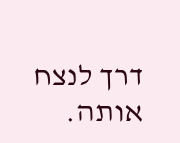דרך לנצח אותה.